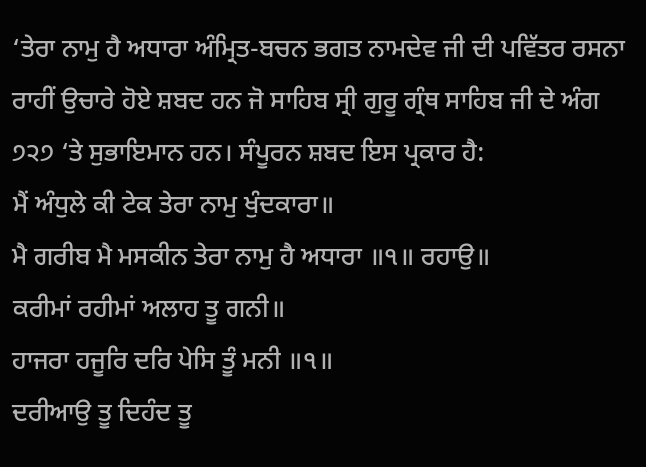‘ਤੇਰਾ ਨਾਮੁ ਹੈ ਅਧਾਰਾ ਅੰਮ੍ਰਿਤ-ਬਚਨ ਭਗਤ ਨਾਮਦੇਵ ਜੀ ਦੀ ਪਵਿੱਤਰ ਰਸਨਾ ਰਾਹੀਂ ਉਚਾਰੇ ਹੋਏ ਸ਼ਬਦ ਹਨ ਜੋ ਸਾਹਿਬ ਸ੍ਰੀ ਗੁਰੂ ਗ੍ਰੰਥ ਸਾਹਿਬ ਜੀ ਦੇ ਅੰਗ ੭੨੭ ‘ਤੇ ਸੁਭਾਇਮਾਨ ਹਨ। ਸੰਪੂਰਨ ਸ਼ਬਦ ਇਸ ਪ੍ਰਕਾਰ ਹੈ:
ਮੈਂ ਅੰਧੁਲੇ ਕੀ ਟੇਕ ਤੇਰਾ ਨਾਮੁ ਖੁੰਦਕਾਰਾ॥
ਮੈ ਗਰੀਬ ਮੈ ਮਸਕੀਨ ਤੇਰਾ ਨਾਮੁ ਹੈ ਅਧਾਰਾ ॥੧॥ ਰਹਾਉ॥
ਕਰੀਮਾਂ ਰਹੀਮਾਂ ਅਲਾਹ ਤੂ ਗਨੀ॥
ਹਾਜਰਾ ਹਜੂਰਿ ਦਰਿ ਪੇਸਿ ਤੂੰ ਮਨੀ ॥੧॥
ਦਰੀਆਉ ਤੂ ਦਿਹੰਦ ਤੂ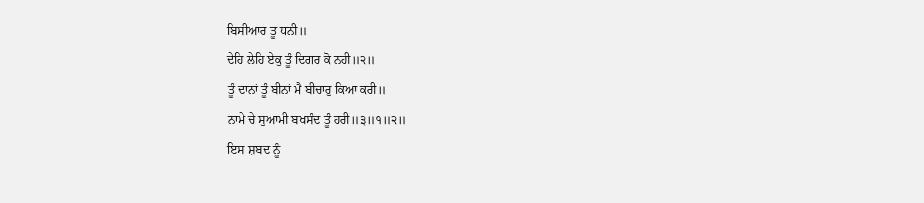ਬਿਸੀਆਰ ਤੂ ਧਨੀ॥
ਦੇਹਿ ਲੇਹਿ ਏਕੁ ਤੂੰ ਦਿਗਰ ਕੋ ਨਹੀ॥੨॥
ਤੂੰ ਦਾਨਾਂ ਤੂੰ ਬੀਨਾਂ ਮੈ ਬੀਚਾਰੁ ਕਿਆ ਕਰੀ॥
ਨਾਮੇ ਚੇ ਸੁਆਮੀ ਬਖਸੰਦ ਤੂੰ ਹਰੀ॥੩॥੧॥੨॥
ਇਸ ਸ਼ਬਦ ਨੂੰ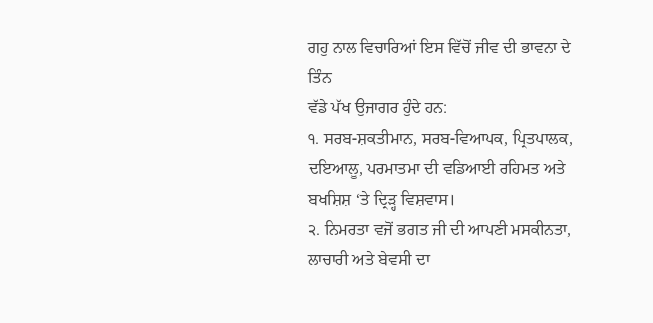ਗਹੁ ਨਾਲ ਵਿਚਾਰਿਆਂ ਇਸ ਵਿੱਚੋਂ ਜੀਵ ਦੀ ਭਾਵਨਾ ਦੇ ਤਿੰਨ
ਵੱਡੇ ਪੱਖ ਉਜਾਗਰ ਹੁੰਦੇ ਹਨ:
੧. ਸਰਬ-ਸ਼ਕਤੀਮਾਨ, ਸਰਬ-ਵਿਆਪਕ, ਪ੍ਰਿਤਪਾਲਕ, ਦਇਆਲੂ, ਪਰਮਾਤਮਾ ਦੀ ਵਡਿਆਈ ਰਹਿਮਤ ਅਤੇ ਬਖਸ਼ਿਸ਼ ‘ਤੇ ਦ੍ਰਿੜ੍ਹ ਵਿਸ਼ਵਾਸ।
੨. ਨਿਮਰਤਾ ਵਜੋਂ ਭਗਤ ਜੀ ਦੀ ਆਪਣੀ ਮਸਕੀਨਤਾ, ਲਾਚਾਰੀ ਅਤੇ ਬੇਵਸੀ ਦਾ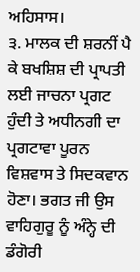ਅਹਿਸਾਸ।
੩. ਮਾਲਕ ਦੀ ਸ਼ਰਨੀਂ ਪੈ ਕੇ ਬਖਸ਼ਿਸ਼ ਦੀ ਪ੍ਰਾਪਤੀ ਲਈ ਜਾਚਨਾ ਪ੍ਰਗਟ ਹੁੰਦੀ ਤੇ ਅਧੀਨਗੀ ਦਾ ਪ੍ਰਗਟਾਵਾ ਪੂਰਨ ਵਿਸ਼ਵਾਸ ਤੇ ਸਿਦਕਵਾਨ ਹੋਣਾ। ਭਗਤ ਜੀ ਉਸ ਵਾਹਿਗੁਰੂ ਨੂੰ ਅੰਨ੍ਹੇ ਦੀ ਡੰਗੋਰੀ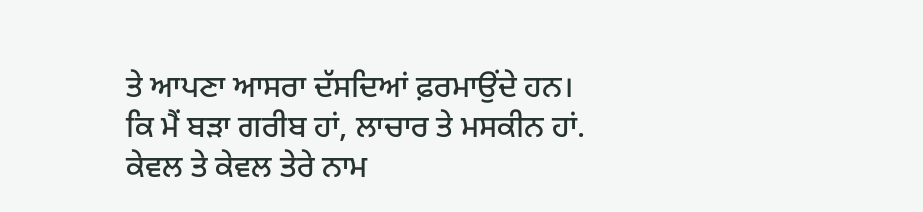ਤੇ ਆਪਣਾ ਆਸਰਾ ਦੱਸਦਿਆਂ ਫ਼ਰਮਾਉਂਦੇ ਹਨ।
ਕਿ ਮੈਂ ਬੜਾ ਗਰੀਬ ਹਾਂ, ਲਾਚਾਰ ਤੇ ਮਸਕੀਨ ਹਾਂ. ਕੇਵਲ ਤੇ ਕੇਵਲ ਤੇਰੇ ਨਾਮ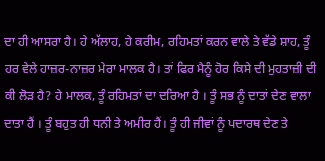ਦਾ ਹੀ ਆਸਰਾ ਹੈ। ਹੇ ਅੱਲਾਹ, ਹੇ ਕਰੀਮ, ਰਹਿਮਤਾਂ ਕਰਨ ਵਾਲੇ ਤੇ ਵੱਡੇ ਸ਼ਾਹ, ਤੂੰ ਹਰ ਵੇਲੇ ਹਾਜ਼ਰ-ਨਾਜ਼ਰ ਮੇਰਾ ਮਾਲਕ ਹੈ। ਤਾਂ ਫਿਰ ਮੈਨੂੰ ਹੋਰ ਕਿਸੇ ਦੀ ਮੁਹਤਾਜ਼ੀ ਦੀ ਕੀ ਲੋੜ ਹੈ? ਹੇ ਮਾਲਕ, ਤੂੰ ਰਹਿਮਤਾਂ ਦਾ ਦਰਿਆ ਹੈ । ਤੂੰ ਸਭ ਨੂੰ ਦਾਤਾਂ ਦੇਣ ਵਾਲਾ ਦਾਤਾ ਹੈਂ । ਤੂੰ ਬਹੁਤ ਹੀ ਧਨੀ ਤੇ ਅਮੀਰ ਹੈਂ। ਤੂੰ ਹੀ ਜੀਵਾਂ ਨੂੰ ਪਦਾਰਥ ਦੇਣ ਤੇ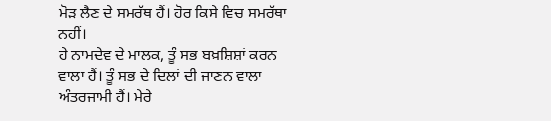ਮੋੜ ਲੈਣ ਦੇ ਸਮਰੱਥ ਹੈਂ। ਹੋਰ ਕਿਸੇ ਵਿਚ ਸਮਰੱਥਾ ਨਹੀਂ।
ਹੇ ਨਾਮਦੇਵ ਦੇ ਮਾਲਕ, ਤੂੰ ਸਭ ਬਖ਼ਸ਼ਿਸ਼ਾਂ ਕਰਨ ਵਾਲਾ ਹੈਂ। ਤੂੰ ਸਭ ਦੇ ਦਿਲਾਂ ਦੀ ਜਾਣਨ ਵਾਲਾ ਅੰਤਰਜਾਮੀ ਹੈਂ। ਮੇਰੇ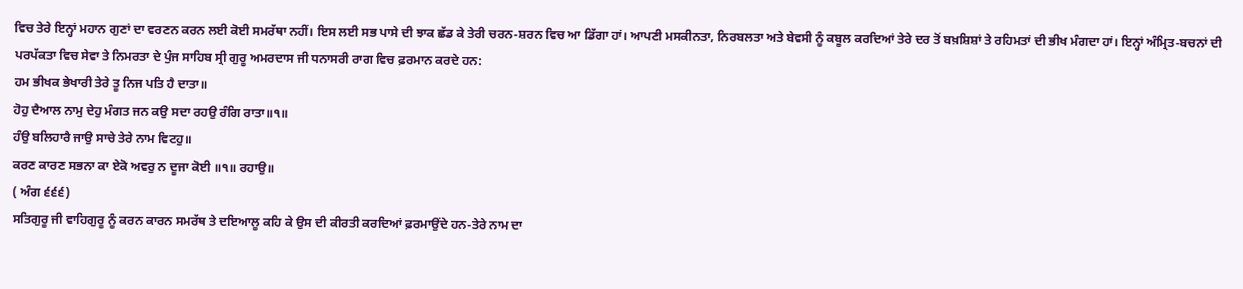ਵਿਚ ਤੇਰੇ ਇਨ੍ਹਾਂ ਮਹਾਨ ਗੁਣਾਂ ਦਾ ਵਰਣਨ ਕਰਨ ਲਈ ਕੋਈ ਸਮਰੱਥਾ ਨਹੀਂ। ਇਸ ਲਈ ਸਭ ਪਾਸੇ ਦੀ ਝਾਕ ਛੱਡ ਕੇ ਤੇਰੀ ਚਰਨ-ਸ਼ਰਨ ਵਿਚ ਆ ਡਿੱਗਾ ਹਾਂ। ਆਪਣੀ ਮਸਕੀਨਤਾ, ਨਿਰਬਲਤਾ ਅਤੇ ਬੇਵਸੀ ਨੂੰ ਕਬੂਲ ਕਰਦਿਆਂ ਤੇਰੇ ਦਰ ਤੋਂ ਬਖ਼ਸ਼ਿਸ਼ਾਂ ਤੇ ਰਹਿਮਤਾਂ ਦੀ ਭੀਖ ਮੰਗਦਾ ਹਾਂ। ਇਨ੍ਹਾਂ ਅੰਮ੍ਰਿਤ-ਬਚਨਾਂ ਦੀ ਪਰਪੱਕਤਾ ਵਿਚ ਸੇਵਾ ਤੇ ਨਿਮਰਤਾ ਦੇ ਪੁੰਜ ਸਾਹਿਬ ਸ੍ਰੀ ਗੁਰੂ ਅਮਰਦਾਸ ਜੀ ਧਨਾਸਰੀ ਰਾਗ ਵਿਚ ਫ਼ਰਮਾਨ ਕਰਦੇ ਹਨ:
ਹਮ ਭੀਖਕ ਭੇਖਾਰੀ ਤੇਰੇ ਤੂ ਨਿਜ ਪਤਿ ਹੈ ਦਾਤਾ॥
ਹੋਹੁ ਦੈਆਲ ਨਾਮੁ ਦੇਹੁ ਮੰਗਤ ਜਨ ਕਉ ਸਦਾ ਰਹਉ ਰੰਗਿ ਰਾਤਾ॥੧॥
ਹੰਉ ਬਲਿਹਾਰੈ ਜਾਉ ਸਾਚੇ ਤੇਰੇ ਨਾਮ ਵਿਟਹੁ॥
ਕਰਣ ਕਾਰਣ ਸਭਨਾ ਕਾ ਏਕੋ ਅਵਰੁ ਨ ਦੂਜਾ ਕੋਈ ॥੧॥ ਰਹਾਉ॥
( ਅੰਗ ੬੬੬)
ਸਤਿਗੁਰੂ ਜੀ ਵਾਹਿਗੁਰੂ ਨੂੰ ਕਰਨ ਕਾਰਨ ਸਮਰੱਥ ਤੇ ਦਇਆਲੂ ਕਹਿ ਕੇ ਉਸ ਦੀ ਕੀਰਤੀ ਕਰਦਿਆਂ ਫ਼ਰਮਾਉਂਦੇ ਹਨ-ਤੇਰੇ ਨਾਮ ਦਾ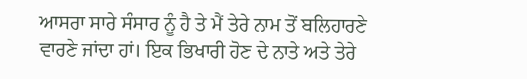ਆਸਰਾ ਸਾਰੇ ਸੰਸਾਰ ਨੂੰ ਹੈ ਤੇ ਮੈਂ ਤੇਰੇ ਨਾਮ ਤੋਂ ਬਲਿਹਾਰਣੇ ਵਾਰਣੇ ਜਾਂਦਾ ਹਾਂ। ਇਕ ਭਿਖਾਰੀ ਹੋਣ ਦੇ ਨਾਤੇ ਅਤੇ ਤੇਰੇ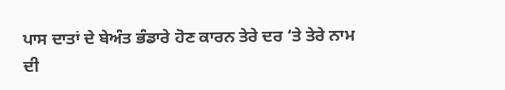ਪਾਸ ਦਾਤਾਂ ਦੇ ਬੇਅੰਤ ਭੰਡਾਰੇ ਹੋਣ ਕਾਰਨ ਤੇਰੇ ਦਰ ‘ਤੇ ਤੇਰੇ ਨਾਮ ਦੀ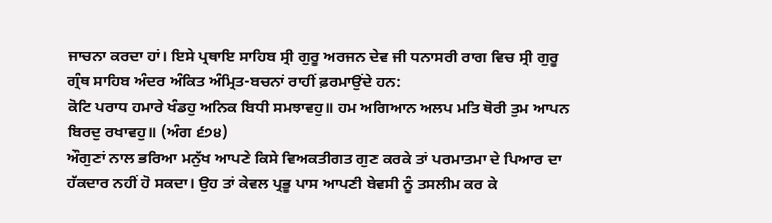ਜਾਚਨਾ ਕਰਦਾ ਹਾਂ। ਇਸੇ ਪ੍ਰਥਾਇ ਸਾਹਿਬ ਸ੍ਰੀ ਗੁਰੂ ਅਰਜਨ ਦੇਵ ਜੀ ਧਨਾਸਰੀ ਰਾਗ ਵਿਚ ਸ੍ਰੀ ਗੁਰੂ ਗ੍ਰੰਥ ਸਾਹਿਬ ਅੰਦਰ ਅੰਕਿਤ ਅੰਮ੍ਰਿਤ-ਬਚਨਾਂ ਰਾਹੀਂ ਫ਼ਰਮਾਉਂਦੇ ਹਨ:
ਕੋਟਿ ਪਰਾਧ ਹਮਾਰੇ ਖੰਡਹੁ ਅਨਿਕ ਬਿਧੀ ਸਮਝਾਵਹੁ॥ ਹਮ ਅਗਿਆਨ ਅਲਪ ਮਤਿ ਥੋਰੀ ਤੁਮ ਆਪਨ ਬਿਰਦੁ ਰਖਾਵਹੁ॥ (ਅੰਗ ੬੭੪)
ਔਗੁਣਾਂ ਨਾਲ ਭਰਿਆ ਮਨੁੱਖ ਆਪਣੇ ਕਿਸੇ ਵਿਅਕਤੀਗਤ ਗੁਣ ਕਰਕੇ ਤਾਂ ਪਰਮਾਤਮਾ ਦੇ ਪਿਆਰ ਦਾ ਹੱਕਦਾਰ ਨਹੀਂ ਹੋ ਸਕਦਾ। ਉਹ ਤਾਂ ਕੇਵਲ ਪ੍ਰਭੂ ਪਾਸ ਆਪਣੀ ਬੇਵਸੀ ਨੂੰ ਤਸਲੀਮ ਕਰ ਕੇ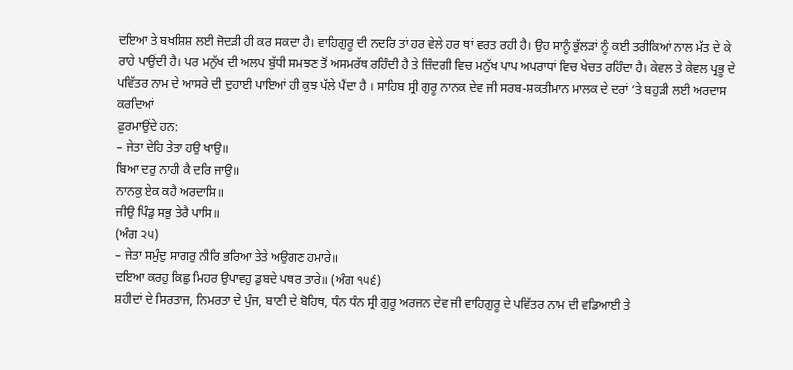ਦਇਆ ਤੇ ਬਖਸ਼ਿਸ਼ ਲਈ ਜੋਦੜੀ ਹੀ ਕਰ ਸਕਦਾ ਹੈ। ਵਾਹਿਗੁਰੂ ਦੀ ਨਦਰਿ ਤਾਂ ਹਰ ਵੇਲੇ ਹਰ ਥਾਂ ਵਰਤ ਰਹੀ ਹੈ। ਉਹ ਸਾਨੂੰ ਭੁੱਲੜਾਂ ਨੂੰ ਕਈ ਤਰੀਕਿਆਂ ਨਾਲ ਮੱਤ ਦੇ ਕੇ ਰਾਹੇ ਪਾਉਂਦੀ ਹੈ। ਪਰ ਮਨੁੱਖ ਦੀ ਅਲਪ ਬੁੱਧੀ ਸਮਝਣ ਤੋਂ ਅਸਮਰੱਥ ਰਹਿੰਦੀ ਹੈ ਤੇ ਜ਼ਿੰਦਗੀ ਵਿਚ ਮਨੁੱਖ ਪਾਪ ਅਪਰਾਧਾਂ ਵਿਚ ਖੇਚਤ ਰਹਿੰਦਾ ਹੈ। ਕੇਵਲ ਤੇ ਕੇਵਲ ਪ੍ਰਭੂ ਦੇ ਪਵਿੱਤਰ ਨਾਮ ਦੇ ਆਸਰੇ ਦੀ ਦੁਹਾਈ ਪਾਇਆਂ ਹੀ ਕੁਝ ਪੱਲੇ ਪੈਂਦਾ ਹੈ । ਸਾਹਿਬ ਸ੍ਰੀ ਗੁਰੂ ਨਾਨਕ ਦੇਵ ਜੀ ਸਰਬ-ਸ਼ਕਤੀਮਾਨ ਮਾਲਕ ਦੇ ਦਰਾਂ ‘ਤੇ ਬਹੁੜੀ ਲਈ ਅਰਦਾਸ ਕਰਦਿਆਂ
ਫ਼ੁਰਮਾਉਂਦੇ ਹਨ:
– ਜੇਤਾ ਦੇਹਿ ਤੇਤਾ ਹਉ ਖਾਉ॥
ਬਿਆ ਦਰੁ ਨਾਹੀ ਕੈ ਦਰਿ ਜਾਉ॥
ਨਾਨਕੁ ਏਕ ਕਹੈ ਅਰਦਾਸਿ॥
ਜੀਉ ਪਿੰਡੁ ਸਭੁ ਤੇਰੈ ਪਾਸਿ॥
(ਅੰਗ ੨੫)
– ਜੇਤਾ ਸਮੁੰਦੁ ਸਾਗਰੁ ਨੀਰਿ ਭਰਿਆ ਤੇਤੇ ਅਉਗਣ ਹਮਾਰੇ॥
ਦਇਆ ਕਰਹੁ ਕਿਛੁ ਮਿਹਰ ਉਪਾਵਹੁ ਡੁਬਦੇ ਪਥਰ ਤਾਰੇ॥ (ਅੰਗ ੧੫੬)
ਸ਼ਹੀਦਾਂ ਦੇ ਸਿਰਤਾਜ, ਨਿਮਰਤਾ ਦੇ ਪੁੰਜ, ਬਾਣੀ ਦੇ ਬੋਹਿਥ, ਧੰਨ ਧੰਨ ਸ੍ਰੀ ਗੁਰੂ ਅਰਜਨ ਦੇਵ ਜੀ ਵਾਹਿਗੁਰੂ ਦੇ ਪਵਿੱਤਰ ਨਾਮ ਦੀ ਵਡਿਆਈ ਤੇ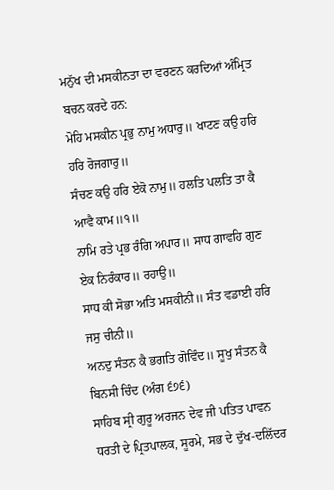ਮਨੁੱਖ ਦੀ ਮਸਕੀਨਤਾ ਦਾ ਵਰਣਨ ਕਰਦਿਆਂ ਅੰਮ੍ਰਿਤ ਬਚਨ ਕਰਦੇ ਹਨ:
ਮੋਹਿ ਮਸਕੀਨ ਪ੍ਰਭੁ ਨਾਮੁ ਅਧਾਰੁ॥ ਖਾਟਣ ਕਉ ਹਰਿ ਹਰਿ ਰੋਜਗਾਰੁ॥
ਸੰਚਣ ਕਉ ਹਰਿ ਏਕੋ ਨਾਮੁ॥ ਹਲਤਿ ਪਲਤਿ ਤਾ ਕੈ ਆਵੈ ਕਾਮ॥੧॥
ਨਾਮਿ ਰਤੇ ਪ੍ਰਭ ਰੰਗਿ ਅਪਾਰ॥ ਸਾਧ ਗਾਵਹਿ ਗੁਣ ਏਕ ਨਿਰੰਕਾਰ॥ ਰਹਾਉ॥
ਸਾਧ ਕੀ ਸੋਭਾ ਅਤਿ ਮਸਕੀਨੀ॥ ਸੰਤ ਵਡਾਈ ਹਰਿ ਜਸੁ ਚੀਨੀ॥
ਅਨਦੁ ਸੰਤਨ ਕੈ ਭਗਤਿ ਗੋਵਿੰਦ॥ ਸੂਖੁ ਸੰਤਨ ਕੈ ਬਿਨਸੀ ਚਿੰਦ (ਅੰਗ ੬੭੬)
ਸਾਹਿਬ ਸ੍ਰੀ ਗੁਰੂ ਅਰਜਨ ਦੇਵ ਜੀ ਪਤਿਤ ਪਾਵਨ ਧਰਤੀ ਦੇ ਪ੍ਰਿਤਪਾਲਕ, ਸੂਰਮੇ, ਸਭ ਦੇ ਦੁੱਖ-ਦਲਿੱਦਰ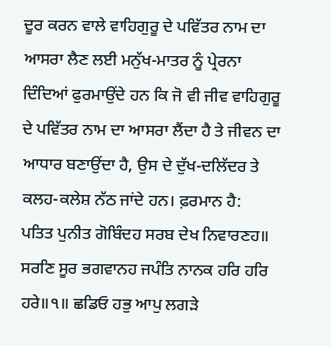ਦੂਰ ਕਰਨ ਵਾਲੇ ਵਾਹਿਗੁਰੂ ਦੇ ਪਵਿੱਤਰ ਨਾਮ ਦਾ ਆਸਰਾ ਲੈਣ ਲਈ ਮਨੁੱਖ-ਮਾਤਰ ਨੂੰ ਪ੍ਰੇਰਨਾ ਦਿੰਦਿਆਂ ਫੁਰਮਾਉਂਦੇ ਹਨ ਕਿ ਜੋ ਵੀ ਜੀਵ ਵਾਹਿਗੁਰੂ ਦੇ ਪਵਿੱਤਰ ਨਾਮ ਦਾ ਆਸਰਾ ਲੈਂਦਾ ਹੈ ਤੇ ਜੀਵਨ ਦਾ ਆਧਾਰ ਬਣਾਉਂਦਾ ਹੈ, ਉਸ ਦੇ ਦੁੱਖ-ਦਲਿੱਦਰ ਤੇ ਕਲਹ-ਕਲੇਸ਼ ਨੱਠ ਜਾਂਦੇ ਹਨ। ਫ਼ਰਮਾਨ ਹੈ:
ਪਤਿਤ ਪੁਨੀਤ ਗੋਬਿੰਦਹ ਸਰਬ ਦੇਖ ਨਿਵਾਰਣਹ॥
ਸਰਣਿ ਸੂਰ ਭਗਵਾਨਹ ਜਪੰਤਿ ਨਾਨਕ ਹਰਿ ਹਰਿ ਹਰੇ॥੧॥ ਛਡਿਓ ਹਭੁ ਆਪੁ ਲਗੜੇ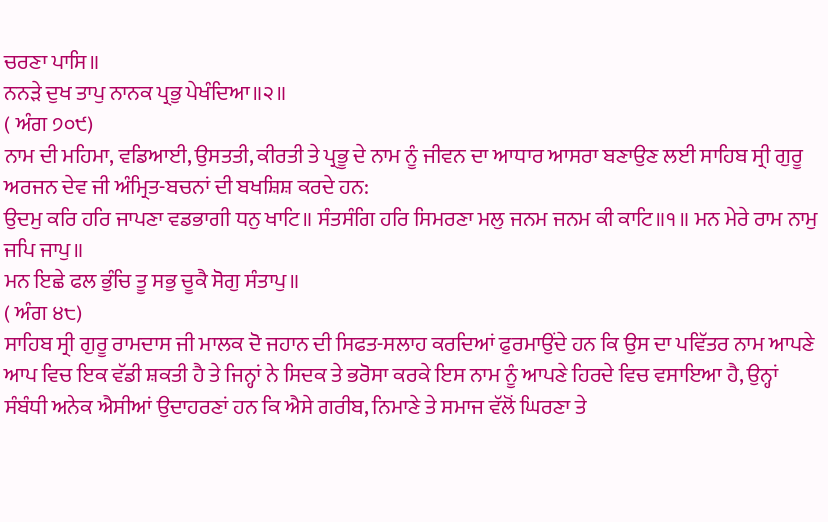ਚਰਣਾ ਪਾਸਿ॥
ਨਨੜੇ ਦੁਖ ਤਾਪੁ ਨਾਨਕ ਪ੍ਰਭੁ ਪੇਖੰਦਿਆ॥੨॥
( ਅੰਗ ੭੦੯)
ਨਾਮ ਦੀ ਮਹਿਮਾ, ਵਡਿਆਈ, ਉਸਤਤੀ, ਕੀਰਤੀ ਤੇ ਪ੍ਰਭੂ ਦੇ ਨਾਮ ਨੂੰ ਜੀਵਨ ਦਾ ਆਧਾਰ ਆਸਰਾ ਬਣਾਉਣ ਲਈ ਸਾਹਿਬ ਸ੍ਰੀ ਗੁਰੂ ਅਰਜਨ ਦੇਵ ਜੀ ਅੰਮ੍ਰਿਤ-ਬਚਨਾਂ ਦੀ ਬਖਸ਼ਿਸ਼ ਕਰਦੇ ਹਨ:
ਉਦਮੁ ਕਰਿ ਹਰਿ ਜਾਪਣਾ ਵਡਭਾਗੀ ਧਨੁ ਖਾਟਿ॥ ਸੰਤਸੰਗਿ ਹਰਿ ਸਿਮਰਣਾ ਮਲੁ ਜਨਮ ਜਨਮ ਕੀ ਕਾਟਿ॥੧॥ ਮਨ ਮੇਰੇ ਰਾਮ ਨਾਮੁ ਜਪਿ ਜਾਪੁ॥
ਮਨ ਇਛੇ ਫਲ ਭੁੰਚਿ ਤੂ ਸਭੁ ਚੂਕੈ ਸੋਗੁ ਸੰਤਾਪੁ॥
( ਅੰਗ ੪੮)
ਸਾਹਿਬ ਸ੍ਰੀ ਗੁਰੂ ਰਾਮਦਾਸ ਜੀ ਮਾਲਕ ਦੋ ਜਹਾਨ ਦੀ ਸਿਫਤ-ਸਲਾਹ ਕਰਦਿਆਂ ਫੁਰਮਾਉਂਦੇ ਹਨ ਕਿ ਉਸ ਦਾ ਪਵਿੱਤਰ ਨਾਮ ਆਪਣੇ ਆਪ ਵਿਚ ਇਕ ਵੱਡੀ ਸ਼ਕਤੀ ਹੈ ਤੇ ਜਿਨ੍ਹਾਂ ਨੇ ਸਿਦਕ ਤੇ ਭਰੋਸਾ ਕਰਕੇ ਇਸ ਨਾਮ ਨੂੰ ਆਪਣੇ ਹਿਰਦੇ ਵਿਚ ਵਸਾਇਆ ਹੈ, ਉਨ੍ਹਾਂ ਸੰਬੰਧੀ ਅਨੇਕ ਐਸੀਆਂ ਉਦਾਹਰਣਾਂ ਹਨ ਕਿ ਐਸੇ ਗਰੀਬ, ਨਿਮਾਣੇ ਤੇ ਸਮਾਜ ਵੱਲੋਂ ਘਿਰਣਾ ਤੇ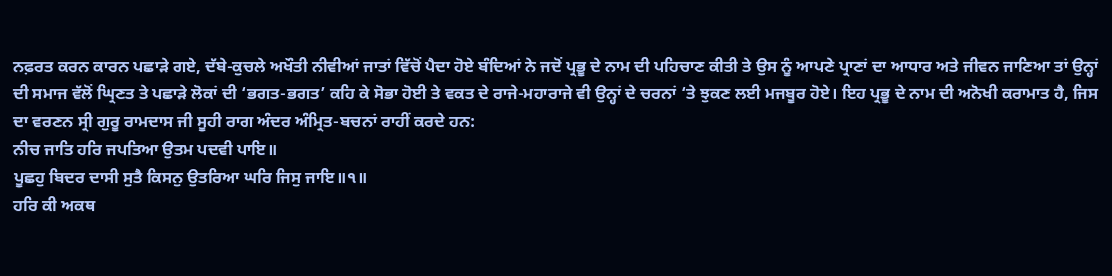ਨਫ਼ਰਤ ਕਰਨ ਕਾਰਨ ਪਛਾੜੇ ਗਏ, ਦੱਬੇ-ਕੁਚਲੇ ਅਖੌਤੀ ਨੀਵੀਆਂ ਜਾਤਾਂ ਵਿੱਚੋਂ ਪੈਦਾ ਹੋਏ ਬੰਦਿਆਂ ਨੇ ਜਦੋਂ ਪ੍ਰਭੂ ਦੇ ਨਾਮ ਦੀ ਪਹਿਚਾਣ ਕੀਤੀ ਤੇ ਉਸ ਨੂੰ ਆਪਣੇ ਪ੍ਰਾਣਾਂ ਦਾ ਆਧਾਰ ਅਤੇ ਜੀਵਨ ਜਾਣਿਆ ਤਾਂ ਉਨ੍ਹਾਂ ਦੀ ਸਮਾਜ ਵੱਲੋਂ ਘ੍ਰਿਣਤ ਤੇ ਪਛਾੜੇ ਲੋਕਾਂ ਦੀ ‘ਭਗਤ-ਭਗਤ’ ਕਹਿ ਕੇ ਸੋਭਾ ਹੋਈ ਤੇ ਵਕਤ ਦੇ ਰਾਜੇ-ਮਹਾਰਾਜੇ ਵੀ ਉਨ੍ਹਾਂ ਦੇ ਚਰਨਾਂ ‘ਤੇ ਝੁਕਣ ਲਈ ਮਜਬੂਰ ਹੋਏ। ਇਹ ਪ੍ਰਭੂ ਦੇ ਨਾਮ ਦੀ ਅਨੋਖੀ ਕਰਾਮਾਤ ਹੈ, ਜਿਸ ਦਾ ਵਰਣਨ ਸ੍ਰੀ ਗੁਰੂ ਰਾਮਦਾਸ ਜੀ ਸੂਹੀ ਰਾਗ ਅੰਦਰ ਅੰਮ੍ਰਿਤ-ਬਚਨਾਂ ਰਾਹੀਂ ਕਰਦੇ ਹਨ:
ਨੀਚ ਜਾਤਿ ਹਰਿ ਜਪਤਿਆ ਉਤਮ ਪਦਵੀ ਪਾਇ॥
ਪੂਛਹੁ ਬਿਦਰ ਦਾਸੀ ਸੁਤੈ ਕਿਸਨੁ ਉਤਰਿਆ ਘਰਿ ਜਿਸੁ ਜਾਇ॥੧॥
ਹਰਿ ਕੀ ਅਕਥ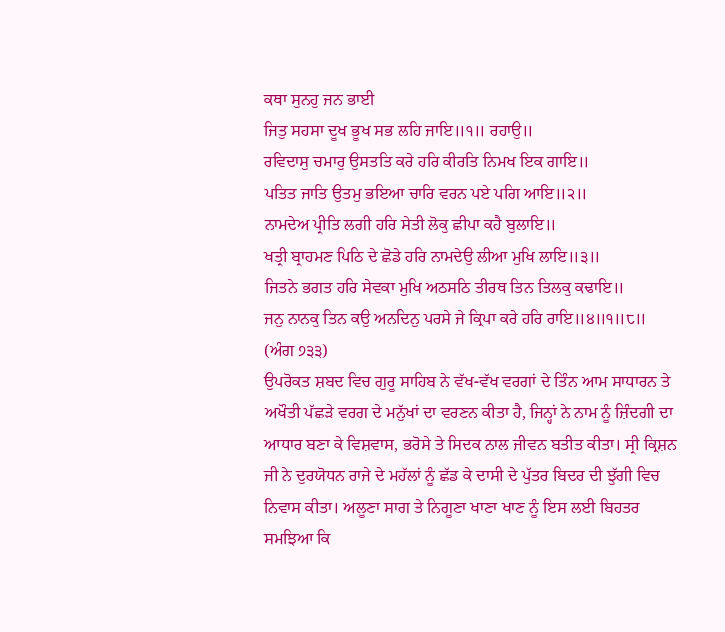ਕਥਾ ਸੁਨਹੁ ਜਨ ਭਾਈ
ਜਿਤੁ ਸਹਸਾ ਦੂਖ ਭੂਖ ਸਭ ਲਹਿ ਜਾਇ॥੧॥ ਰਹਾਉ॥
ਰਵਿਦਾਸੁ ਚਮਾਰੁ ਉਸਤਤਿ ਕਰੇ ਹਰਿ ਕੀਰਤਿ ਨਿਮਖ ਇਕ ਗਾਇ॥
ਪਤਿਤ ਜਾਤਿ ਉਤਮੁ ਭਇਆ ਚਾਰਿ ਵਰਨ ਪਏ ਪਗਿ ਆਇ॥੨॥
ਨਾਮਦੇਅ ਪ੍ਰੀਤਿ ਲਗੀ ਹਰਿ ਸੇਤੀ ਲੋਕੁ ਛੀਪਾ ਕਹੈ ਬੁਲਾਇ॥
ਖਤ੍ਰੀ ਬ੍ਰਾਹਮਣ ਪਿਠਿ ਦੇ ਛੋਡੇ ਹਰਿ ਨਾਮਦੇਉ ਲੀਆ ਮੁਖਿ ਲਾਇ॥੩॥
ਜਿਤਨੇ ਭਗਤ ਹਰਿ ਸੇਵਕਾ ਮੁਖਿ ਅਠਸਠਿ ਤੀਰਥ ਤਿਨ ਤਿਲਕੁ ਕਢਾਇ॥
ਜਨੁ ਨਾਨਕੁ ਤਿਨ ਕਉ ਅਨਦਿਨੁ ਪਰਸੇ ਜੇ ਕ੍ਰਿਪਾ ਕਰੇ ਹਰਿ ਰਾਇ॥੪॥੧॥੮॥
(ਅੰਗ ੭੩੩)
ਉਪਰੋਕਤ ਸ਼ਬਦ ਵਿਚ ਗੁਰੂ ਸਾਹਿਬ ਨੇ ਵੱਖ-ਵੱਖ ਵਰਗਾਂ ਦੇ ਤਿੰਨ ਆਮ ਸਾਧਾਰਨ ਤੇ ਅਖੌਤੀ ਪੱਛੜੇ ਵਰਗ ਦੇ ਮਨੁੱਖਾਂ ਦਾ ਵਰਣਨ ਕੀਤਾ ਹੈ, ਜਿਨ੍ਹਾਂ ਨੇ ਨਾਮ ਨੂੰ ਜ਼ਿੰਦਗੀ ਦਾ ਆਧਾਰ ਬਣਾ ਕੇ ਵਿਸ਼ਵਾਸ, ਭਰੋਸੇ ਤੇ ਸਿਦਕ ਨਾਲ ਜੀਵਨ ਬਤੀਤ ਕੀਤਾ। ਸ੍ਰੀ ਕ੍ਰਿਸ਼ਨ ਜੀ ਨੇ ਦੁਰਯੋਧਨ ਰਾਜੇ ਦੇ ਮਹੱਲਾਂ ਨੂੰ ਛੱਡ ਕੇ ਦਾਸੀ ਦੇ ਪੁੱਤਰ ਬਿਦਰ ਦੀ ਝੁੱਗੀ ਵਿਚ ਨਿਵਾਸ ਕੀਤਾ। ਅਲੂਣਾ ਸਾਗ ਤੇ ਨਿਗੂਣਾ ਖਾਣਾ ਖਾਣ ਨੂੰ ਇਸ ਲਈ ਬਿਹਤਰ ਸਮਝਿਆ ਕਿ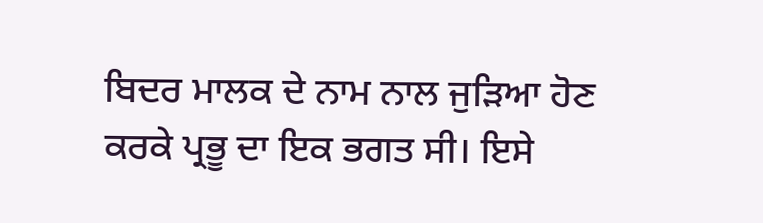ਬਿਦਰ ਮਾਲਕ ਦੇ ਨਾਮ ਨਾਲ ਜੁੜਿਆ ਹੋਣ ਕਰਕੇ ਪ੍ਰਭੂ ਦਾ ਇਕ ਭਗਤ ਸੀ। ਇਸੇ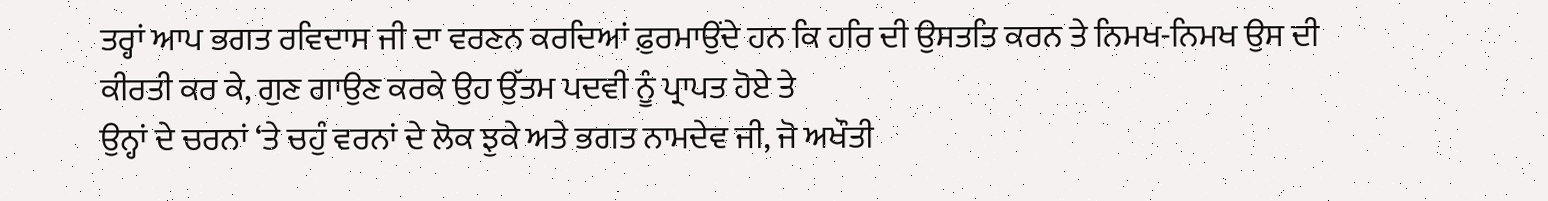ਤਰ੍ਹਾਂ ਆਪ ਭਗਤ ਰਵਿਦਾਸ ਜੀ ਦਾ ਵਰਣਨ ਕਰਦਿਆਂ ਫ਼ੁਰਮਾਉਂਦੇ ਹਨ ਕਿ ਹਰਿ ਦੀ ਉਸਤਤਿ ਕਰਨ ਤੇ ਨਿਮਖ-ਨਿਮਖ ਉਸ ਦੀ ਕੀਰਤੀ ਕਰ ਕੇ, ਗੁਣ ਗਾਉਣ ਕਰਕੇ ਉਹ ਉੱਤਮ ਪਦਵੀ ਨੂੰ ਪ੍ਰਾਪਤ ਹੋਏ ਤੇ
ਉਨ੍ਹਾਂ ਦੇ ਚਰਨਾਂ ‘ਤੇ ਚਹੁੰ ਵਰਨਾਂ ਦੇ ਲੋਕ ਝੁਕੇ ਅਤੇ ਭਗਤ ਨਾਮਦੇਵ ਜੀ, ਜੋ ਅਖੌਤੀ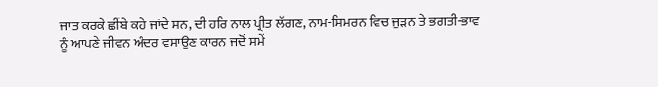ਜਾਤ ਕਰਕੇ ਛੀਂਬੇ ਕਹੇ ਜਾਂਦੇ ਸਨ, ਦੀ ਹਰਿ ਨਾਲ ਪ੍ਰੀਤ ਲੱਗਣ, ਨਾਮ-ਸਿਮਰਨ ਵਿਚ ਜੁੜਨ ਤੇ ਭਗਤੀ-ਭਾਵ ਨੂੰ ਆਪਣੇ ਜੀਵਨ ਅੰਦਰ ਵਸਾਉਣ ਕਾਰਨ ਜਦੋਂ ਸਮੇਂ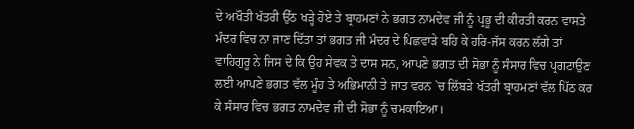ਦੇ ਅਖੌਤੀ ਖੱਤਰੀ ਉੱਠ ਖੜ੍ਹੇ ਹੋਏ ਤੇ ਬ੍ਰਾਹਮਣਾਂ ਨੇ ਭਗਤ ਨਾਮਦੇਵ ਜੀ ਨੂੰ ਪ੍ਰਭੂ ਦੀ ਕੀਰਤੀ ਕਰਨ ਵਾਸਤੇ ਮੰਦਰ ਵਿਚ ਨਾ ਜਾਣ ਦਿੱਤਾ ਤਾਂ ਭਗਤ ਜੀ ਮੰਦਰ ਦੇ ਪਿਛਵਾੜੇ ਬਹਿ ਕੇ ਹਰਿ-ਜੱਸ ਕਰਨ ਲੱਗੇ ਤਾਂ ਵਾਹਿਗੁਰੂ ਨੇ ਜਿਸ ਦੇ ਕਿ ਉਹ ਸੇਵਕ ਤੇ ਦਾਸ ਸਨ, ਆਪਣੇ ਭਗਤ ਦੀ ਸੋਭਾ ਨੂੰ ਸੰਸਾਰ ਵਿਚ ਪ੍ਰਗਟਾਉਣ ਲਈ ਆਪਣੇ ਭਗਤ ਵੱਲ ਮੂੰਹ ਤੇ ਅਭਿਮਾਨੀ ਤੇ ਜਾਤ ਵਰਨ `ਚ ਲਿੱਬੜੇ ਖੱਤਰੀ ਬ੍ਰਾਹਮਣਾਂ ਵੱਲ ਪਿੱਠ ਕਰ ਕੇ ਸੰਸਾਰ ਵਿਚ ਭਗਤ ਨਾਮਦੇਵ ਜੀ ਦੀ ਸੋਭਾ ਨੂੰ ਚਮਕਾਇਆ।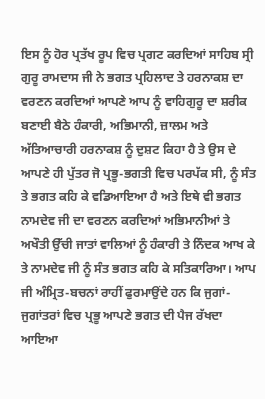ਇਸ ਨੂੰ ਹੋਰ ਪ੍ਰਤੱਖ ਰੂਪ ਵਿਚ ਪ੍ਰਗਟ ਕਰਦਿਆਂ ਸਾਹਿਬ ਸ੍ਰੀ ਗੁਰੂ ਰਾਮਦਾਸ ਜੀ ਨੇ ਭਗਤ ਪ੍ਰਹਿਲਾਦ ਤੇ ਹਰਨਾਕਸ਼ ਦਾ ਵਰਣਨ ਕਰਦਿਆਂ ਆਪਣੇ ਆਪ ਨੂੰ ਵਾਹਿਗੁਰੂ ਦਾ ਸ਼ਰੀਕ ਬਣਾਈ ਬੈਠੇ ਹੰਕਾਰੀ, ਅਭਿਮਾਨੀ, ਜ਼ਾਲਮ ਅਤੇ ਅੱਤਿਆਚਾਰੀ ਹਰਨਾਕਸ਼ ਨੂੰ ਦੁਸ਼ਟ ਕਿਹਾ ਹੈ ਤੇ ਉਸ ਦੇ ਆਪਣੇ ਹੀ ਪੁੱਤਰ ਜੋ ਪ੍ਰਭੂ-ਭਗਤੀ ਵਿਚ ਪਰਪੱਕ ਸੀ, ਨੂੰ ਸੰਤ ਤੇ ਭਗਤ ਕਹਿ ਕੇ ਵਡਿਆਇਆ ਹੈ ਅਤੇ ਇਥੇ ਵੀ ਭਗਤ ਨਾਮਦੇਵ ਜੀ ਦਾ ਵਰਣਨ ਕਰਦਿਆਂ ਅਭਿਮਾਨੀਆਂ ਤੇ ਅਖੌਤੀ ਉੱਚੀ ਜਾਤਾਂ ਵਾਲਿਆਂ ਨੂੰ ਹੰਕਾਰੀ ਤੇ ਨਿੰਦਕ ਆਖ ਕੇ ਤੇ ਨਾਮਦੇਵ ਜੀ ਨੂੰ ਸੰਤ ਭਗਤ ਕਹਿ ਕੇ ਸਤਿਕਾਰਿਆ। ਆਪ ਜੀ ਅੰਮ੍ਰਿਤ-ਬਚਨਾਂ ਰਾਹੀਂ ਫੁਰਮਾਉਂਦੇ ਹਨ ਕਿ ਜੁਗਾਂ-ਜੁਗਾਂਤਰਾਂ ਵਿਚ ਪ੍ਰਭੂ ਆਪਣੇ ਭਗਤ ਦੀ ਪੈਜ ਰੱਖਦਾ ਆਇਆ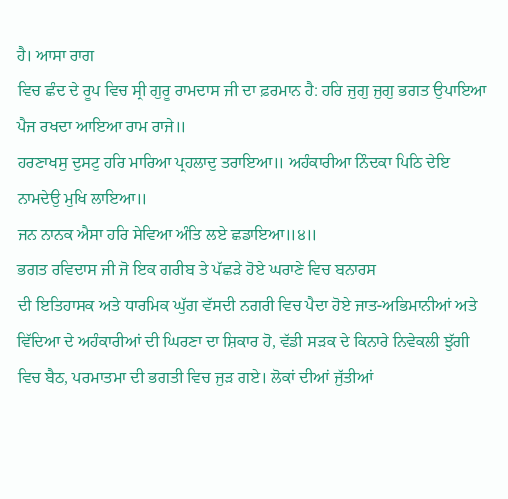ਹੈ। ਆਸਾ ਰਾਗ
ਵਿਚ ਛੰਦ ਦੇ ਰੂਪ ਵਿਚ ਸ੍ਰੀ ਗੁਰੂ ਰਾਮਦਾਸ ਜੀ ਦਾ ਫ਼ਰਮਾਨ ਹੈ: ਹਰਿ ਜੁਗੁ ਜੁਗੁ ਭਗਤ ਉਪਾਇਆ ਪੈਜ ਰਖਦਾ ਆਇਆ ਰਾਮ ਰਾਜੇ॥
ਹਰਣਾਖਸੁ ਦੁਸਟੁ ਹਰਿ ਮਾਰਿਆ ਪ੍ਰਹਲਾਦੁ ਤਰਾਇਆ॥ ਅਹੰਕਾਰੀਆ ਨਿੰਦਕਾ ਪਿਠਿ ਦੇਇ ਨਾਮਦੇਉ ਮੁਖਿ ਲਾਇਆ॥
ਜਨ ਨਾਨਕ ਐਸਾ ਹਰਿ ਸੇਵਿਆ ਅੰਤਿ ਲਏ ਛਡਾਇਆ॥੪॥
ਭਗਤ ਰਵਿਦਾਸ ਜੀ ਜੋ ਇਕ ਗਰੀਬ ਤੇ ਪੱਛੜੇ ਹੋਏ ਘਰਾਣੇ ਵਿਚ ਬਨਾਰਸ
ਦੀ ਇਤਿਹਾਸਕ ਅਤੇ ਧਾਰਮਿਕ ਘੁੱਗ ਵੱਸਦੀ ਨਗਰੀ ਵਿਚ ਪੈਦਾ ਹੋਏ ਜਾਤ-ਅਭਿਮਾਨੀਆਂ ਅਤੇ ਵਿੱਦਿਆ ਦੇ ਅਹੰਕਾਰੀਆਂ ਦੀ ਘਿਰਣਾ ਦਾ ਸ਼ਿਕਾਰ ਹੋ, ਵੱਡੀ ਸੜਕ ਦੇ ਕਿਨਾਰੇ ਨਿਵੇਕਲੀ ਝੁੱਗੀ ਵਿਚ ਬੈਠ, ਪਰਮਾਤਮਾ ਦੀ ਭਗਤੀ ਵਿਚ ਜੁੜ ਗਏ। ਲੋਕਾਂ ਦੀਆਂ ਜੁੱਤੀਆਂ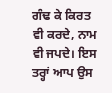ਗੰਢ ਕੇ ਕਿਰਤ ਵੀ ਕਰਦੇ, ਨਾਮ ਵੀ ਜਪਦੇ। ਇਸ ਤਰ੍ਹਾਂ ਆਪ ਉਸ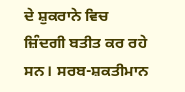ਦੇ ਸ਼ੁਕਰਾਨੇ ਵਿਚ ਜ਼ਿੰਦਗੀ ਬਤੀਤ ਕਰ ਰਹੇ ਸਨ। ਸਰਬ-ਸ਼ਕਤੀਮਾਨ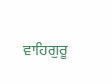ਵਾਹਿਗੁਰੂ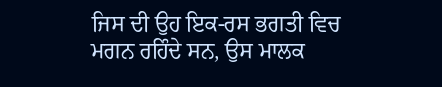ਜਿਸ ਦੀ ਉਹ ਇਕ-ਰਸ ਭਗਤੀ ਵਿਚ ਮਗਨ ਰਹਿੰਦੇ ਸਨ, ਉਸ ਮਾਲਕ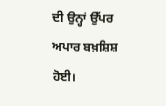ਦੀ ਉਨ੍ਹਾਂ ਉੱਪਰ ਅਪਾਰ ਬਖ਼ਸ਼ਿਸ਼ ਹੋਈ।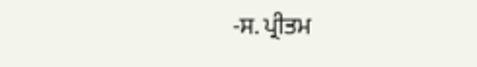-ਸ. ਪ੍ਰੀਤਮ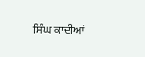ਸਿੰਘ ਕਾਦੀਆਂ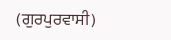(ਗੁਰਪੁਰਵਾਸੀ)